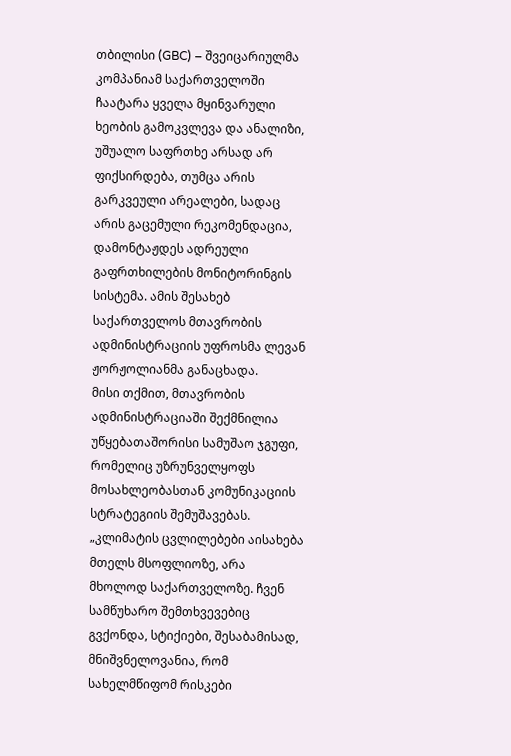თბილისი (GBC) – შვეიცარიულმა კომპანიამ საქართველოში ჩაატარა ყველა მყინვარული ხეობის გამოკვლევა და ანალიზი, უშუალო საფრთხე არსად არ ფიქსირდება, თუმცა არის გარკვეული არეალები, სადაც არის გაცემული რეკომენდაცია, დამონტაჟდეს ადრეული გაფრთხილების მონიტორინგის სისტემა. ამის შესახებ საქართველოს მთავრობის ადმინისტრაციის უფროსმა ლევან ჟორჟოლიანმა განაცხადა.
მისი თქმით, მთავრობის ადმინისტრაციაში შექმნილია უწყებათაშორისი სამუშაო ჯგუფი, რომელიც უზრუნველყოფს მოსახლეობასთან კომუნიკაციის სტრატეგიის შემუშავებას.
„კლიმატის ცვლილებები აისახება მთელს მსოფლიოზე, არა მხოლოდ საქართველოზე. ჩვენ სამწუხარო შემთხვევებიც გვქონდა, სტიქიები, შესაბამისად, მნიშვნელოვანია, რომ სახელმწიფომ რისკები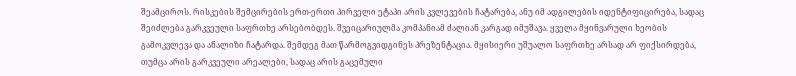შეამციროს. რისკების შემცირების ერთ-ერთი პირველი ეტაპი არის კვლევების ჩატარება, ანუ იმ ადგილების იდენტიფიცირება, სადაც შეიძლება გარკვეული საფრთხე არსებობდეს. შვეიცარიულმა კომპანიამ ძალიან კარგად იმუშავა. ყველა მყინვარული ხეობის გამოკვლევა და ანალიზი ჩატარდა. შემდეგ მათ წარმოგვიდგინეს პრეზენტაცია. მყისიერი უშუალო საფრთხე არსად არ ფიქსირდება, თუმცა არის გარკვეული არეალები, სადაც არის გაცემული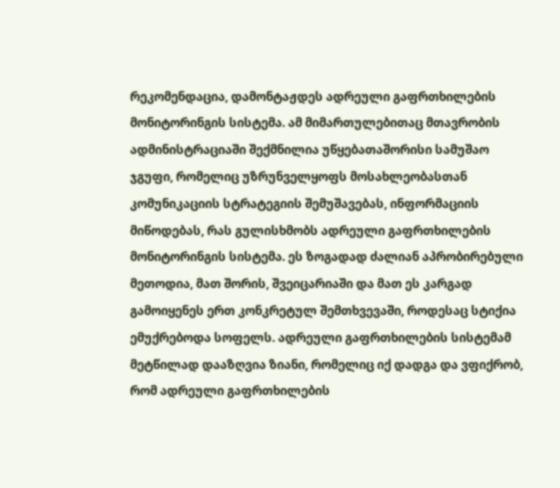რეკომენდაცია, დამონტაჟდეს ადრეული გაფრთხილების მონიტორინგის სისტემა. ამ მიმართულებითაც მთავრობის ადმინისტრაციაში შექმნილია უწყებათაშორისი სამუშაო ჯგუფი, რომელიც უზრუნველყოფს მოსახლეობასთან კომუნიკაციის სტრატეგიის შემუშავებას, ინფორმაციის მიწოდებას, რას გულისხმობს ადრეული გაფრთხილების მონიტორინგის სისტემა. ეს ზოგადად ძალიან აპრობირებული მეთოდია, მათ შორის, შვეიცარიაში და მათ ეს კარგად გამოიყენეს ერთ კონკრეტულ შემთხვევაში, როდესაც სტიქია ემუქრებოდა სოფელს. ადრეული გაფრთხილების სისტემამ მეტწილად დააზღვია ზიანი, რომელიც იქ დადგა და ვფიქრობ, რომ ადრეული გაფრთხილების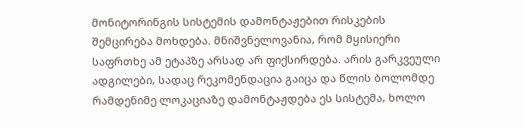მონიტორინგის სისტემის დამონტაჟებით რისკების შემცირება მოხდება. მნიშვნელოვანია, რომ მყისიერი საფრთხე ამ ეტაპზე არსად არ ფიქსირდება. არის გარკვეული ადგილები, სადაც რეკომენდაცია გაიცა და წლის ბოლომდე რამდენიმე ლოკაციაზე დამონტაჟდება ეს სისტემა, ხოლო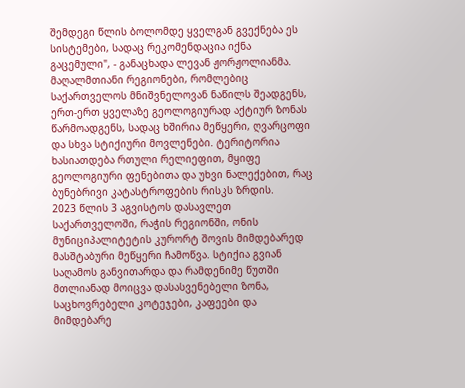შემდეგი წლის ბოლომდე ყველგან გვექნება ეს სისტემები, სადაც რეკომენდაცია იქნა გაცემული", - განაცხადა ლევან ჟორჟოლიანმა.
მაღალმთიანი რეგიონები, რომლებიც საქართველოს მნიშვნელოვან ნაწილს შეადგენს, ერთ-ერთ ყველაზე გეოლოგიურად აქტიურ ზონას წარმოადგენს, სადაც ხშირია მეწყერი, ღვარცოფი და სხვა სტიქიური მოვლენები. ტერიტორია ხასიათდება რთული რელიეფით, მყიფე გეოლოგიური ფენებითა და უხვი ნალექებით, რაც ბუნებრივი კატასტროფების რისკს ზრდის.
2023 წლის 3 აგვისტოს დასავლეთ საქართველოში, რაჭის რეგიონში, ონის მუნიციპალიტეტის კურორტ შოვის მიმდებარედ მასშტაბური მეწყერი ჩამოწვა. სტიქია გვიან საღამოს განვითარდა და რამდენიმე წუთში მთლიანად მოიცვა დასასვენებელი ზონა, საცხოვრებელი კოტეჯები, კაფეები და მიმდებარე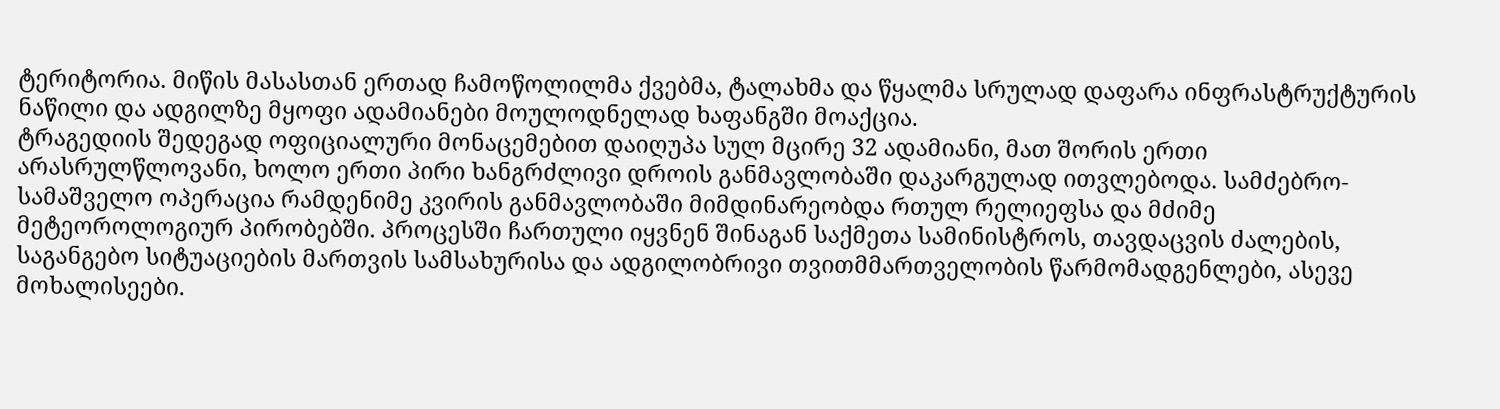ტერიტორია. მიწის მასასთან ერთად ჩამოწოლილმა ქვებმა, ტალახმა და წყალმა სრულად დაფარა ინფრასტრუქტურის ნაწილი და ადგილზე მყოფი ადამიანები მოულოდნელად ხაფანგში მოაქცია.
ტრაგედიის შედეგად ოფიციალური მონაცემებით დაიღუპა სულ მცირე 32 ადამიანი, მათ შორის ერთი არასრულწლოვანი, ხოლო ერთი პირი ხანგრძლივი დროის განმავლობაში დაკარგულად ითვლებოდა. სამძებრო-სამაშველო ოპერაცია რამდენიმე კვირის განმავლობაში მიმდინარეობდა რთულ რელიეფსა და მძიმე მეტეოროლოგიურ პირობებში. პროცესში ჩართული იყვნენ შინაგან საქმეთა სამინისტროს, თავდაცვის ძალების, საგანგებო სიტუაციების მართვის სამსახურისა და ადგილობრივი თვითმმართველობის წარმომადგენლები, ასევე მოხალისეები.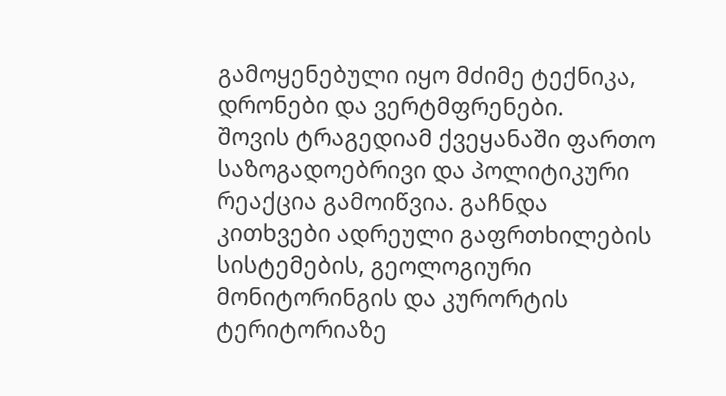გამოყენებული იყო მძიმე ტექნიკა, დრონები და ვერტმფრენები.
შოვის ტრაგედიამ ქვეყანაში ფართო საზოგადოებრივი და პოლიტიკური რეაქცია გამოიწვია. გაჩნდა კითხვები ადრეული გაფრთხილების სისტემების, გეოლოგიური მონიტორინგის და კურორტის ტერიტორიაზე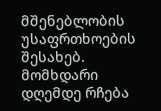მშენებლობის უსაფრთხოების შესახებ. მომხდარი დღემდე რჩება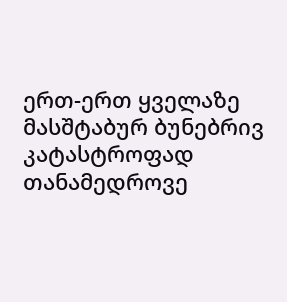ერთ-ერთ ყველაზე მასშტაბურ ბუნებრივ კატასტროფად თანამედროვე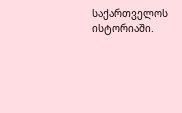საქართველოს ისტორიაში.